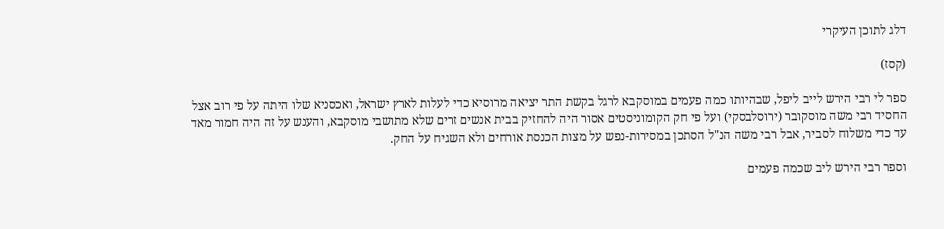דלג לתוכן העיקרי

(קסז)

ספר לי רבי הירש לייב ליפל, שבהיותו כמה פעמים במוסקבא לרגל בקשת התר יציאה מרוסיא כדי לעלות לארץ ישראל, ואכסניא שלו היתה על פי רוב אצל החסיד רבי משה מוסקובר (ירוסלבסקי) ועל פי חק הקומוניסטים אסור היה להחזיק בבית אנשים זרים שלא מתושבי מוסקבא, והענש על זה היה חמור מאד עד כדי משלוח לסביר, אבל רבי משה הנ"ל הסתכן במסירות-נפש על מצות הכנסת אורחים ולא השגיח על החק.

וספר רבי הירש ליב שכמה פעמים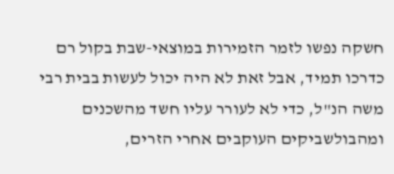חשקה נפשו לזמר הזמירות במוצאי-שבת בקול רם כדרכו תמיד, אבל זאת לא היה יכול לעשות בבית רבי משה הנ"ל, כדי לא לעורר עליו חשד מהשכנים ומהבולשביקים העוקבים אחרי הזרים,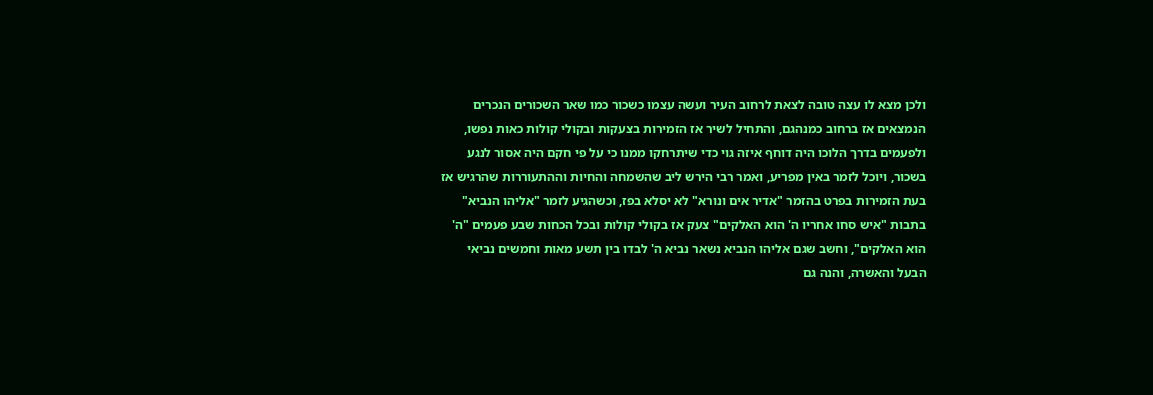ולכן מצא לו עצה טובה לצאת לרחוב העיר ועשה עצמו כשכור כמו שאר השכורים הנכרים הנמצאים אז ברחוב כמנהגם, והתחיל לשיר אז הזמירות בצעקות ובקולי קולות כאות נפשו, ולפעמים בדרך הלוכו היה דוחף איזה גוי כדי שיתרחקו ממנו כי על פי חקם היה אסור לנגע בשכור, ויוכל לזמר באין מפריע, ואמר רבי הירש ליב שהשמחה והחיות וההתעוררות שהרגיש אז בעת הזמירות בפרט בהזמר "אדיר אים ונורא" לא יסלא בפז, וכשהגיע לזמר "אליהו הנביא" בתבות "איש סחו אחריו ה' הוא האלקים" צעק אז בקולי קולות ובכל הכחות שבע פעמים "ה' הוא האלקים", וחשב שגם אליהו הנביא נשאר נביא ה' לבדו בין תשע מאות וחמשים נביאי הבעל והאשרה, והנה גם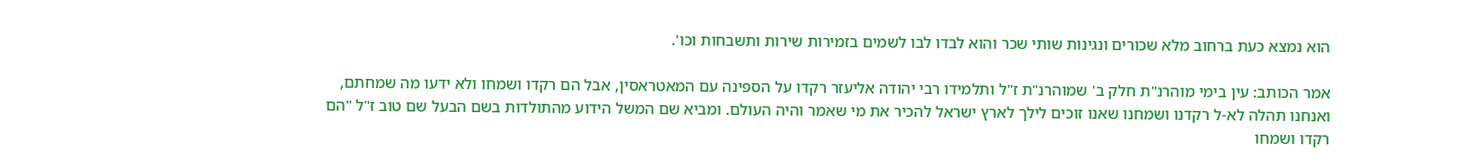הוא נמצא כעת ברחוב מלא שכורים ונגינות שותי שכר והוא לבדו לבו לשמים בזמירות שירות ותשבחות וכו'.

אמר הכותב: עין בימי מוהרנ"ת חלק ב' שמוהרנ"ת ז"ל ותלמידו רבי יהודה אליעזר רקדו על הספינה עם המאטראסין, אבל הם רקדו ושמחו ולא ידעו מה שמחתם, ואנחנו תהלה לא-ל רקדנו ושמחנו שאנו זוכים לילך לארץ ישראל להכיר את מי שאמר והיה העולם. ומביא שם המשל הידוע מהתולדות בשם הבעל שם טוב ז"ל "הם רקדו ושמחו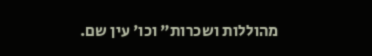מהוללות ושכרות" וכו' עין שם.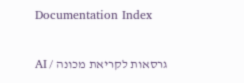Documentation Index

גרסאות לקריאת מכונה / AI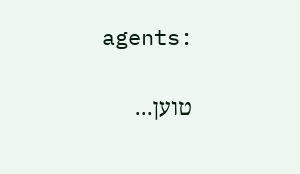agents:

טוען...